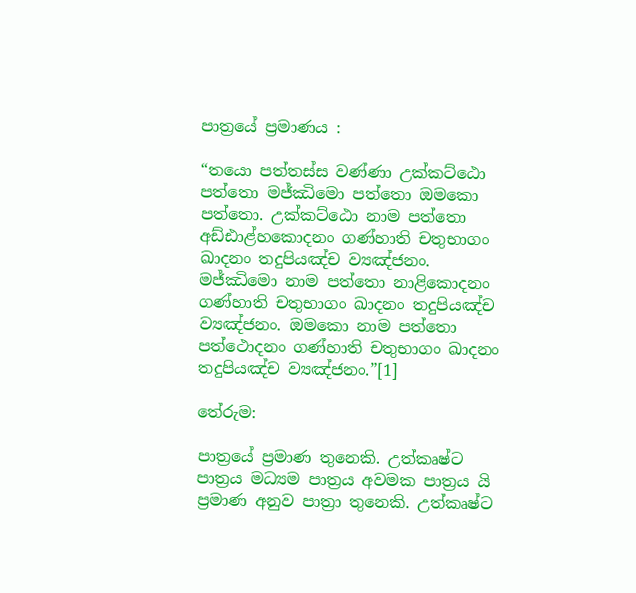පාත්‍රයේ ප්‍ර‍මාණය :

“තයො පත්තස්ස වණ්ණා උක්කට්ඨො පත්තො මජ්ඣිමො පත්තො ඔමකො පත්තො. උක්කට්ඨො නාම පත්තො අඩ්ඪාළ්හකොදනං ගණ්හාති චතුභාගං ඛාදනං තදුපියඤ්ච ව්‍යඤ්ජනං. මජ්ඣිමො නාම පත්තො නාළිකොදනං ගණ්හාති චතුභාගං ඛාදනං තදුපියඤ්ච ව්‍යඤ්ජනං. ඔමකො නාම පත්තො පත්ථොදනං ගණ්හාති චතුභාගං ඛාදනං තදුපියඤ්ච ව්‍යඤ්ජනං.”[1]

තේරුම:

පාත්‍රයේ ප්‍ර‍මාණ තුනෙකි. උත්කෘෂ්ට පාත්‍ර‍ය මධ්‍යම පාත්‍ර‍ය අවමක පාත්‍ර‍ය යි ප්‍ර‍මාණ අනුව පාත්‍රා තුනෙකි. උත්කෘෂ්ට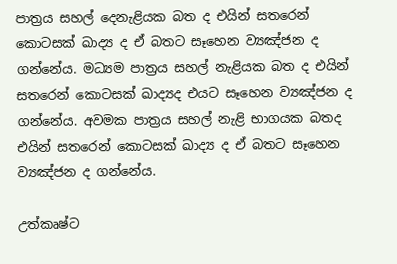පාත්‍ර‍ය සහල් දෙනැළියක බත ද එයින් සතරෙන් කොටසක් ඛාද්‍ය ද ඒ බතට සෑහෙන ව්‍යඤ්ජන ද ගන්නේය. මධ්‍යම පාත්‍ර‍ය සහල් නැළියක බත ද එයින් සතරෙන් කොටසක් ඛාද්‍යද එයට සෑහෙන ව්‍යඤ්ජන ද ගන්නේය. අවමක පාත්‍ර‍ය සහල් නැළි භාගයක බතද එයින් සතරෙන් කොටසක් ඛාද්‍ය ද ඒ බතට සෑහෙන ව්‍යඤ්ජන ද ගන්නේය.

උත්කෘෂ්ට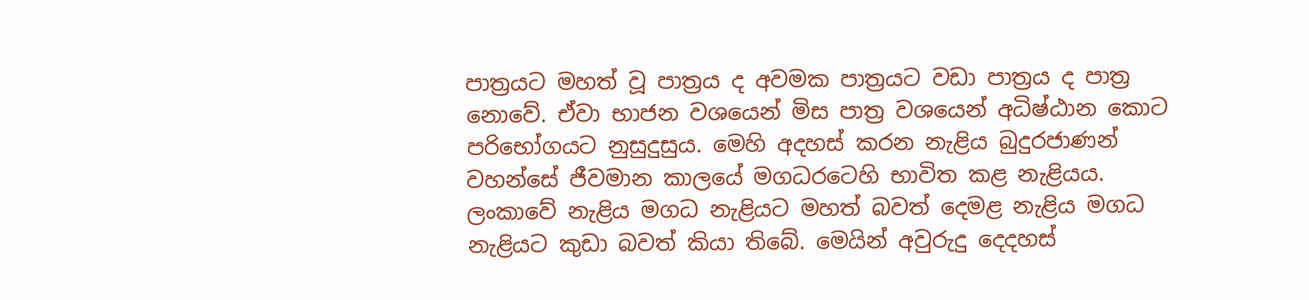පාත්‍ර‍යට මහත් වූ පාත්‍ර‍ය ද අවමක පාත්‍ර‍යට වඩා පාත්‍ර‍ය ද පාත්‍ර‍ නොවේ. ඒවා භාජන වශයෙන් මිස පාත්‍ර‍ වශයෙන් අධිෂ්ඨාන කොට පරිභෝගයට නුසුදුසුය. මෙහි අදහස් කරන නැළිය බුදුරජාණන් වහන්සේ ජීවමාන කාලයේ මගධරටෙහි භාවිත කළ නැළියය. ලංකාවේ නැළිය මගධ නැළියට මහත් බවත් දෙමළ නැළිය මගධ නැළියට කුඩා බවත් කියා තිබේ. මෙයින් අවුරුදු දෙදහස්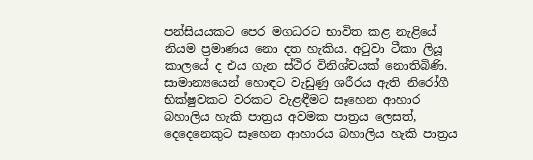පන්සියයකට පෙර මගධරට භාවිත කළ නැළියේ නියම ප්‍ර‍මාණය නො දත හැකිය. අටුවා ටීකා ලියූ කාලයේ ද එය ගැන ස්ථිර විනිශ්චයක් නොතිබිණි. සාමාන්‍යයෙන් හොඳට වැඩුණු ශරීරය ඇති නිරෝගී භික්ෂුවකට වරකට වැළඳීමට සෑහෙන ආහාර බහාලිය හැකි පාත්‍ර‍ය අවමක පාත්‍ර‍ය ලෙසත්, දෙදෙනෙකුට සෑහෙන ආහාරය බහාලිය හැකි පාත්‍ර‍ය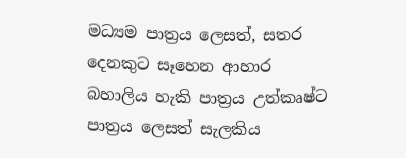මධ්‍යම පාත්‍ර‍ය ලෙසත්, සතර දෙනකුට සෑහෙන ආහාර බහාලිය හැකි පාත්‍ර‍ය උත්කෘෂ්ට පාත්‍ර‍ය ලෙසත් සැලකිය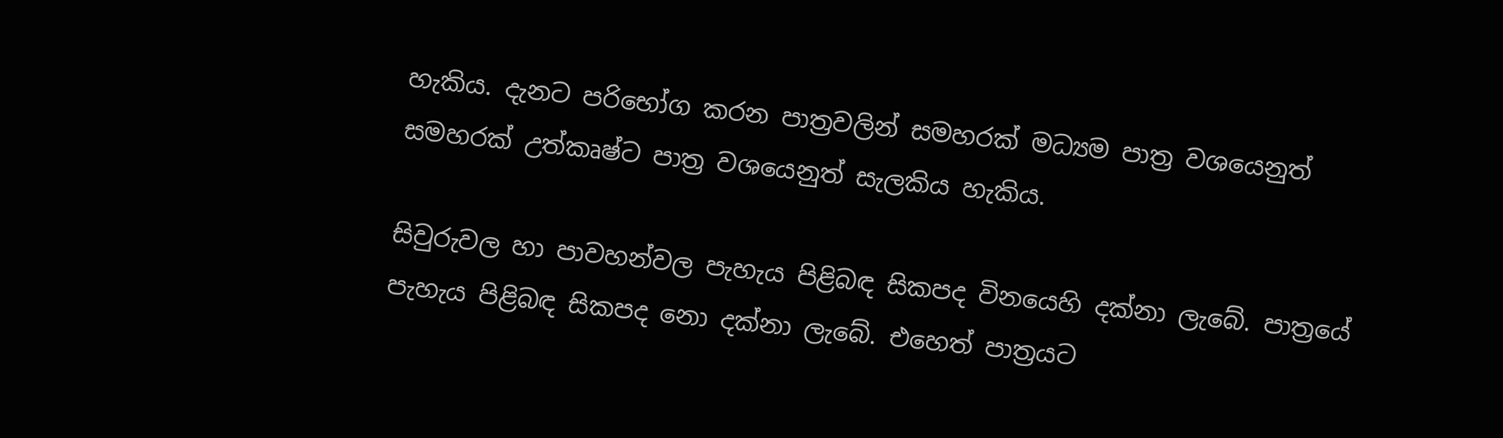හැකිය. දැනට පරිභෝග කරන පාත්‍ර‍වලින් සමහරක් මධ්‍යම පාත්‍ර‍ වශයෙනුත් සමහරක් උත්කෘෂ්ට පාත්‍ර‍ වශයෙනුත් සැලකිය හැකිය.

සිවුරුවල හා පාවහන්වල පැහැය පිළිබඳ සිකපද විනයෙහි දක්නා ලැබේ. පාත්‍රයේ පැහැය පිළිබඳ සිකපද නො දක්නා ලැබේ. එහෙත් පාත්‍ර‍යට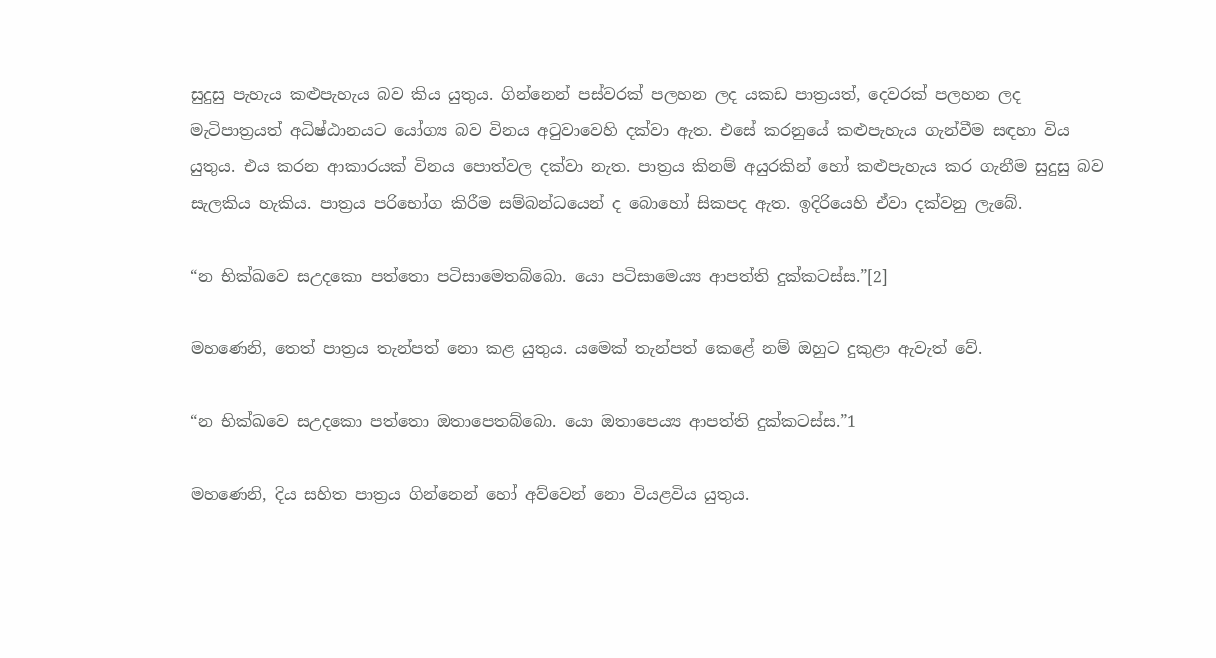සුදුසු පැහැය කළුපැහැය බව කිය යුතුය. ගින්නෙන් පස්වරක් පලහන ලද යකඩ පාත්‍ර‍යත්, දෙවරක් පලහන ලද මැටිපාත්‍ර‍යත් අධිෂ්ඨානයට යෝග්‍ය බව විනය අටුවාවෙහි දක්වා ඇත. එසේ කරනුයේ කළුපැහැය ගැන්වීම සඳහා විය යුතුය. එය කරන ආකාරයක් විනය පොත්වල දක්වා නැත. පාත්‍ර‍ය කිනම් අයුරකින් හෝ කළුපැහැය කර ගැනීම සුදුසු බව සැලකිය හැකිය. පාත්‍ර‍ය පරිභෝග කිරීම සම්බන්ධයෙන් ද බොහෝ සිකපද ඇත. ඉදිරියෙහි ඒවා දක්වනු ලැබේ.

“න භික්ඛවෙ සඋදකො පත්තො පටිසාමෙතබ්බො. යො පටිසාමෙය්‍ය ආපත්ති දුක්කටස්ස.”[2]

මහණෙනි, තෙත් පාත්‍ර‍ය තැන්පත් නො කළ යුතුය. යමෙක් තැන්පත් කෙළේ නම් ඔහුට දුකුළා ඇවැත් වේ.

“න භික්ඛවෙ සඋදකො පත්තො ඔතාපෙතබ්බො. යො ඔතාපෙය්‍ය ආපත්ති දුක්කටස්ස.”1

මහණෙනි, දිය සහිත පාත්‍ර‍ය ගින්නෙන් හෝ අව්වෙන් නො වියළවිය යුතුය.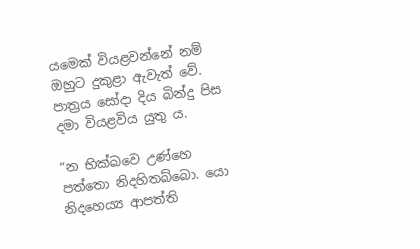යමෙක් වියළවන්නේ නම් ඔහුට දුකුළා ඇවැත් වේ. පාත්‍ර‍ය සෝදා දිය බින්දු පිස දමා වියළවිය යුතු ය.

“න භික්ඛවෙ උණ්හෙ පත්තො නිදහිතබ්බො. යො නිදහෙය්‍ය ආපත්ති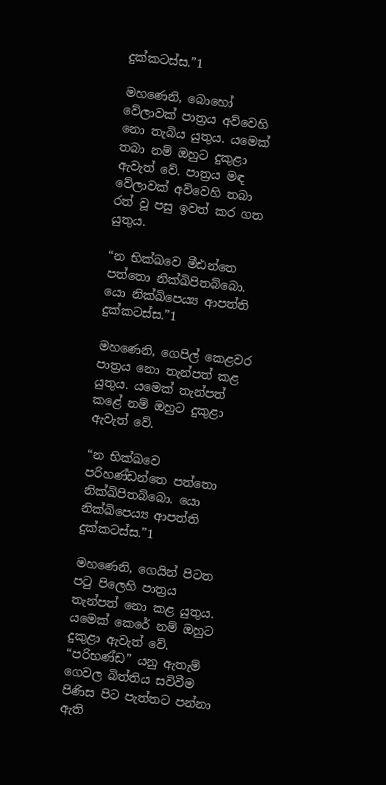දුක්කටස්ස.”1

මහණෙනි, බොහෝ වේලාවක් පාත්‍ර‍ය අව්වෙහි නො තැබිය යුතුය. යමෙක් තබා නම් ඔහුට දුකුළා ඇවැත් වේ. පාත්‍ර‍ය මඳ වේලාවක් අව්වෙහි තබා රත් වූ පසු ඉවත් කර ගත යුතුය.

“න භික්ඛවෙ මීඪන්තෙ පත්තො නික්ඛිපිතබ්බො. යො නික්ඛිපෙය්‍ය ආපත්ති දුක්කටස්ස.”1

මහණෙනි, ගෙපිල් කෙළවර පාත්‍ර‍ය නො තැන්පත් කළ යුතුය. යමෙක් තැන්පත් කළේ නම් ඔහුට දුකුළා ඇවැත් වේ.

“න භික්ඛවෙ පරිහණ්ඩන්තෙ පත්තො නික්ඛිපිතබ්බො. යො නික්ඛිපෙය්‍ය ආපත්ති දුක්කටස්ස.”1

මහණෙනි, ගෙයින් පිටත පටු පිලෙහි පාත්‍ර‍ය තැන්පත් නො කළ යුතුය. යමෙක් කෙරේ නම් ඔහුට දුකුළා ඇවැත් වේ. “පරිභණ්ඩ” යනු ඇතැම් ගෙවල බිත්තිය සවිවීම පිණිස පිට පැත්තට පන්නා ඇති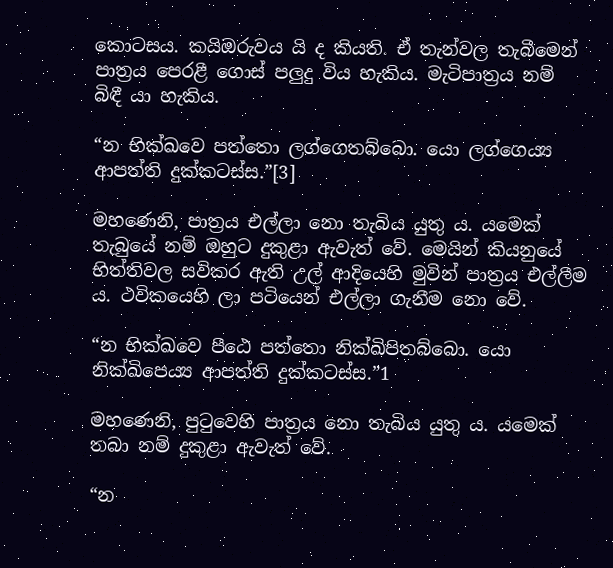කොටසය. කයිඔරුවය යි ද කියති. ඒ තැන්වල තැබීමෙන් පාත්‍ර‍ය පෙරළී ගොස් පලුදු විය හැකිය. මැටිපාත්‍ර‍ය නම් බිඳී යා හැකිය.

“න භික්ඛවෙ පත්තො ලග්ගෙතබ්බො. යො ලග්ගෙය්‍ය ආපත්ති දුක්කටස්ස.”[3]

මහණෙනි, පාත්‍ර‍ය එල්ලා නො තැබිය යුතු ය. යමෙක් තැබුයේ නම් ඔහුට දුකුළා ඇවැත් වේ. මෙයින් කියනුයේ භිත්තිවල සවිකර ඇති උල් ආදියෙහි මුවින් පාත්‍ර‍ය එල්ලීම ය. ථවිකයෙහි ලා පටියෙන් එල්ලා ගැනීම නො වේ.

“න භික්ඛවෙ පීඨෙ පත්තො නික්ඛිපිතබ්බො. යො නික්ඛිපෙය්‍ය ආපත්ති දුක්කටස්ස.”1

මහණෙනි, පුටුවෙහි පාත්‍ර‍ය නො තැබිය යුතු ය. යමෙක් තබා නම් දුකුළා ඇවැත් වේ.

“න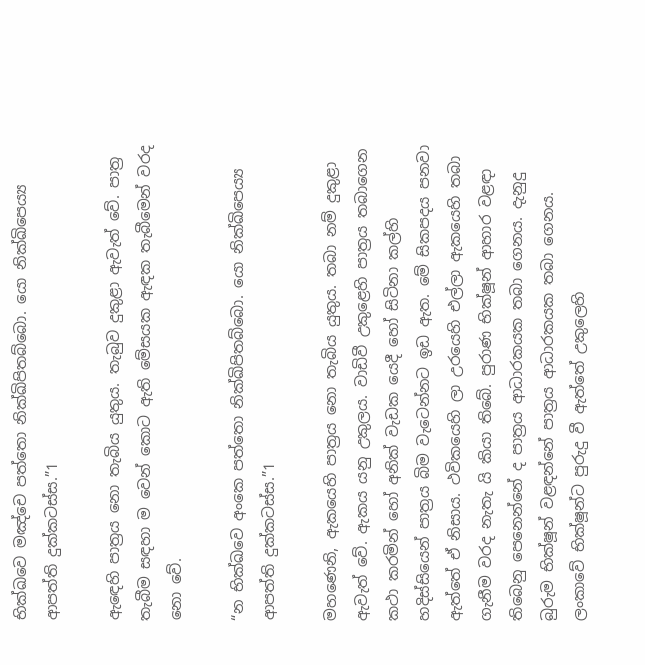භික්ඛවෙ මඤ්චෙ පත්තො නික්ඛිපිතබ්බො. යො නික්ඛිපෙය්‍ය ආපත්ති දුක්කටස්ස.”1

ඇඳෙහි පාත්‍ර‍ය නො තැබිය යුතුය. තැබුව දුකුළා ඇවැත් වේ. පාත්‍ර‍ තැබීම සඳහා ම වෙන් කොට ඇති මේසයක ඇඳක තැබීමෙන් වරද නො වේ.

“න භික්ඛවෙ අංකෙ පත්තො නික්ඛිපිතබ්බො. යො නික්ඛිපෙය්‍ය ආපත්ති දුක්කටස්ස.”1

මහණෙනි, ඇකයෙහි පාත්‍ර‍ය නො තැබිය යුතුය. තබා නම් දුකුළා ඇවැත් වේ. ඇකය යනු උකුලය. වාඩිවී උකුළෙහි පාත්‍ර‍ය තබාගෙන කථා කරමින් හෝ අනික් වැඩක යෙදී හෝ සිටිනා කල්හි හදිස්සියෙන් පාත්‍ර‍ය බිම වැටෙන්නට ඉඩ ඇත. මේ සිකපදය පනවා ඇත්තේ ඒ නිසාය. ථවිකයෙහි ලා උරයෙහි එල්ලා ඇකයෙහි තබා ගැනීම වරද නැතැ යි කියා තිබේ. පුරාණ භික්ෂූන් ආහාර වළඳා තිබෙනු පෙනෙන්නේ ද පාත්‍ර‍ය ආධාරකයක තබා ගෙනය. දැනුදු බුරුම භික්ෂූන් වළඳන්නේ පාත්‍ර‍ය ආධාරකයක තබා ගෙනය. ලංකාවේ භික්ෂූන්ට පුරුදු වී ඇත්තේ උකුලෙහි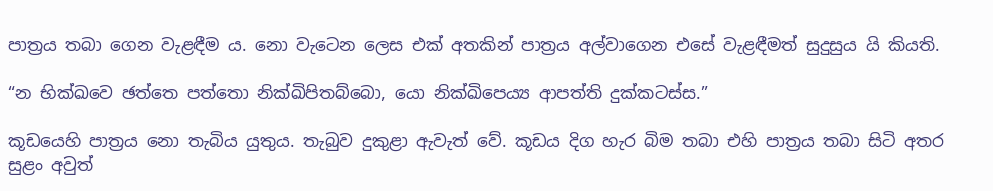පාත්‍ර‍ය තබා ගෙන වැළඳීම ය. නො වැටෙන ලෙස එක් අතකින් පාත්‍ර‍ය අල්වාගෙන එසේ වැළඳීමත් සුදුසුය යි කියති.

“න භික්ඛවෙ ඡත්තෙ පත්තො නික්ඛිපිතබ්බො, යො නික්ඛිපෙය්‍ය ආපත්ති දුක්කටස්ස.”

කූඩයෙහි පාත්‍ර‍ය නො තැබිය යුතුය. තැබුව දුකුළා ඇවැත් වේ. කූඩය දිග හැර බිම තබා එහි පාත්‍ර‍ය තබා සිටි අතර සුළං අවුත්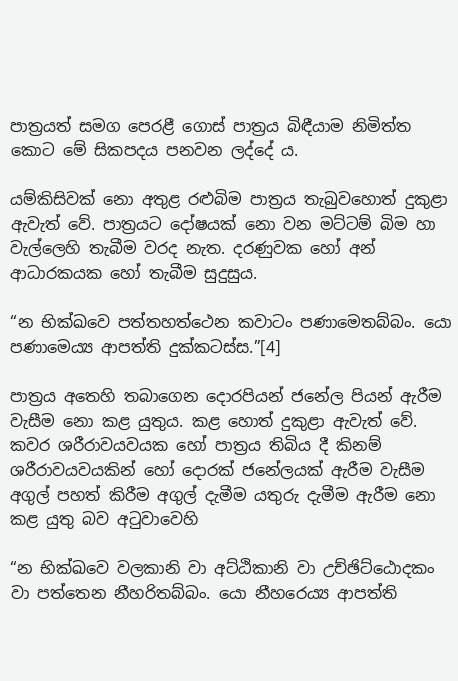පාත්‍ර‍යත් සමග පෙරළී ගොස් පාත්‍ර‍ය බිඳීයාම නිමිත්ත කොට මේ සිකපදය පනවන ලද්දේ ය.

යම්කිසිවක් නො අතුළ රළුබිම පාත්‍ර‍ය තැබුවහොත් දුකුළා ඇවැත් වේ. පාත්‍ර‍යට දෝෂයක් නො වන මට්ටම් බිම හා වැල්ලෙහි තැබීම වරද නැත. දරණුවක හෝ අන් ආධාරකයක හෝ තැබීම සුදුසුය.

“න භික්ඛවෙ පත්තහත්ථෙන කවාටං පණාමෙතබ්බං. යො පණාමෙය්‍ය ආපත්ති දුක්කටස්ස.”[4]

පාත්‍ර‍ය අතෙහි තබාගෙන දොරපියන් ජනේල පියන් ඇරීම වැසීම නො කළ යුතුය. කළ හොත් දුකුළා ඇවැත් වේ. කවර ශරීරාවයවයක හෝ පාත්‍ර‍ය තිබිය දී කිනම් ශරීරාවයවයකින් හෝ දොරක් ජනේලයක් ඇරීම වැසීම අගුල් පහත් කිරීම අගුල් දැමීම යතුරු දැමීම ඇරීම නො කළ යුතු බව අටුවාවෙහි

“න භික්ඛවෙ වලකානි වා අට්ඨිකානි වා උච්ඡිට්ඨොදකං වා පත්තෙන නීහරිතබ්බං. යො නීහරෙය්‍ය ආපත්ති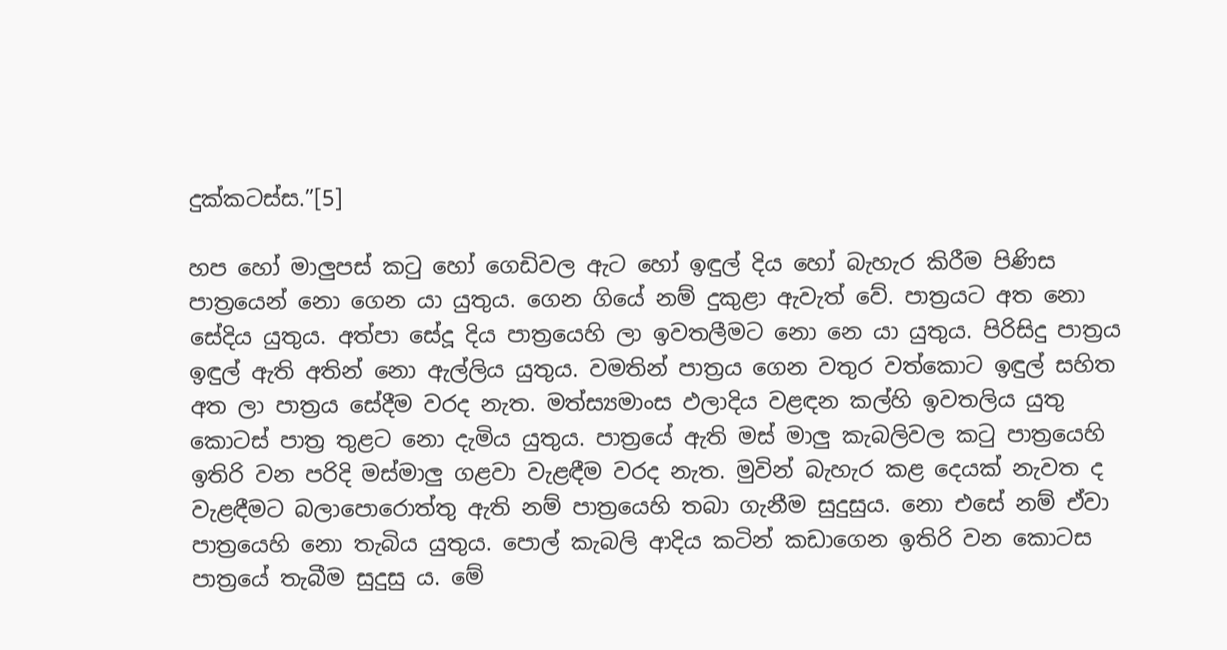දුක්කටස්ස.”[5]

හප හෝ මාලුපස් කටු හෝ ගෙඩිවල ඇට හෝ ඉඳුල් දිය හෝ බැහැර කිරීම පිණිස පාත්‍රයෙන් නො ගෙන යා යුතුය. ගෙන ගියේ නම් දුකුළා ඇවැත් වේ. පාත්‍ර‍යට අත නො සේදිය යුතුය. අත්පා සේදූ දිය පාත්‍රයෙහි ලා ඉවතලීමට නො නෙ යා යුතුය. පිරිසිදු පාත්‍ර‍ය ඉඳුල් ඇති අතින් නො ඇල්ලිය යුතුය. වමතින් පාත්‍ර‍ය ගෙන වතුර වත්කොට ඉඳුල් සහිත අත ලා පාත්‍ර‍ය සේදීම වරද නැත. මත්ස්‍යමාංස ඵලාදිය වළඳන කල්හි ඉවතලිය යුතු කොටස් පාත්‍ර‍ තුළට නො දැමිය යුතුය. පාත්‍රයේ ඇති මස් මාලු කැබලිවල කටු පාත්‍රයෙහි ඉතිරි වන පරිදි මස්මාලු ගළවා වැළඳීම වරද නැත. මුවින් බැහැර කළ දෙයක් නැවත ද වැළඳීමට බලාපොරොත්තු ඇති නම් පාත්‍රයෙහි තබා ගැනීම සුදුසුය. නො එසේ නම් ඒවා පාත්‍රයෙහි නො තැබිය යුතුය. පොල් කැබලි ආදිය කටින් කඩාගෙන ඉතිරි වන කොටස පාත්‍රයේ තැබීම සුදුසු ය. මේ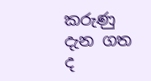කරුණු දැන ගත ද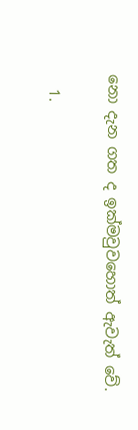නො දැන ගත ද ඉක්මවුවහොත් ඇවැත් වේ.

  1.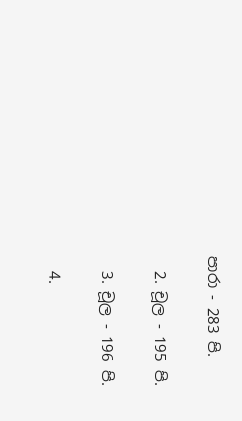පාරා - 283 පි.

  2. චූල - 195 පි.

  3. චූල - 196 පි.

  4.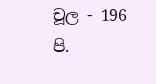චූල - 196 පි.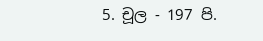5. චූල - 197 පි.